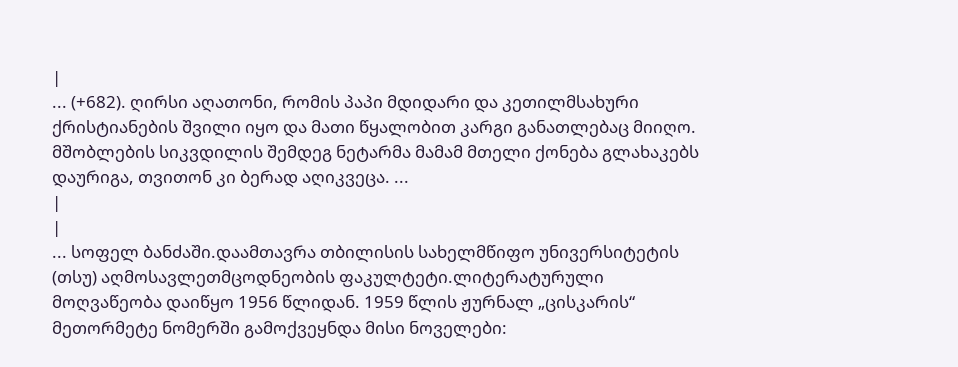|
... (+682). ღირსი აღათონი, რომის პაპი მდიდარი და კეთილმსახური ქრისტიანების შვილი იყო და მათი წყალობით კარგი განათლებაც მიიღო. მშობლების სიკვდილის შემდეგ ნეტარმა მამამ მთელი ქონება გლახაკებს დაურიგა, თვითონ კი ბერად აღიკვეცა. ...
|
|
... სოფელ ბანძაში.დაამთავრა თბილისის სახელმწიფო უნივერსიტეტის (თსუ) აღმოსავლეთმცოდნეობის ფაკულტეტი.ლიტერატურული მოღვაწეობა დაიწყო 1956 წლიდან. 1959 წლის ჟურნალ „ცისკარის“ მეთორმეტე ნომერში გამოქვეყნდა მისი ნოველები: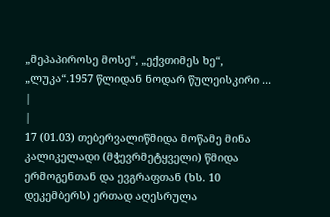„მეპაპიროსე მოსე“, „ექვთიმეს ხე“, „ლუკა“.1957 წლიდან ნოდარ წულეისკირი ...
|
|
17 (01.03) თებერვალიწმიდა მოწამე მინა კალიკელადი (მჭევრმეტყველი) წმიდა ერმოგენთან და ევგრაფთან (ხს. 10 დეკემბერს) ერთად აღესრულა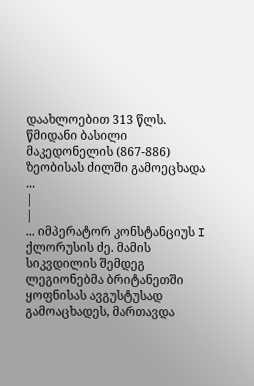დაახლოებით 313 წლს. წმიდანი ბასილი მაკედონელის (867-886) ზეობისას ძილში გამოეცხადა ...
|
|
... იმპერატორ კონსტანციუს I ქლორუსის ძე. მამის სიკვდილის შემდეგ ლეგიონებმა ბრიტანეთში ყოფნისას ავგუსტუსად გამოაცხადეს, მართავდა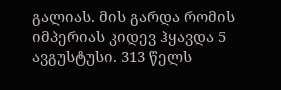გალიას. მის გარდა რომის იმპერიას კიდევ ჰყავდა 5 ავგუსტუსი. 313 წელს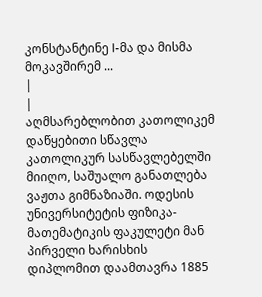კონსტანტინე I-მა და მისმა მოკავშირემ ...
|
|
აღმსარებლობით კათოლიკემ დაწყებითი სწავლა კათოლიკურ სასწავლებელში მიიღო, საშუალო განათლება ვაჟთა გიმნაზიაში. ოდესის უნივერსიტეტის ფიზიკა-მათემატიკის ფაკულეტი მან პირველი ხარისხის დიპლომით დაამთავრა 1885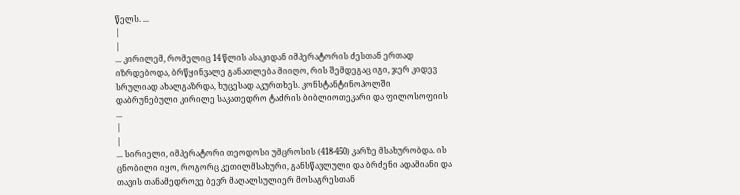წელს. ...
|
|
... კირილემ, რომელიც 14 წლის ასაკიდან იმპერატორის ძესთან ერთად იზრდებოდა, ბრწყინვალე განათლება მიიღო, რის შემდეგაც იგი, ჯერ კიდევ სრულიად ახალგაზრდა, ხუცესად აკურთხეს. კონსტანტინოპოლში დაბრუნებული კირილე საკათედრო ტაძრის ბიბლიოთეკარი და ფილოსოფიის ...
|
|
... სირიელი, იმპერატორი თეოდოსი უმცროსის (418-450) კარზე მსახურობდა. ის ცნობილი იყო, როგორც კეთილმსახური, განსწავლული და ბრძენი ადამიანი და თავის თანამედროვე ბევრ მაღალსულიერ მოსაგრესთან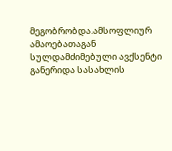მეგობრობდა.ამსოფლიურ ამაოებათაგან სულდამძიმებული ავქსენტი განერიდა სასახლის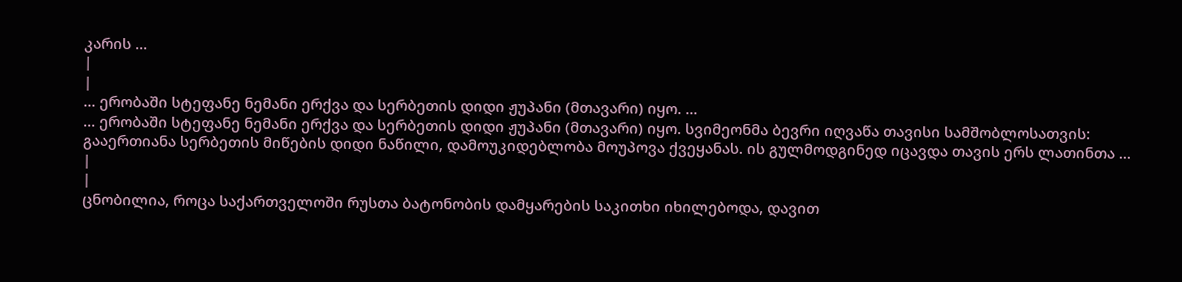კარის ...
|
|
... ერობაში სტეფანე ნემანი ერქვა და სერბეთის დიდი ჟუპანი (მთავარი) იყო. ...
... ერობაში სტეფანე ნემანი ერქვა და სერბეთის დიდი ჟუპანი (მთავარი) იყო. სვიმეონმა ბევრი იღვაწა თავისი სამშობლოსათვის: გააერთიანა სერბეთის მიწების დიდი ნაწილი, დამოუკიდებლობა მოუპოვა ქვეყანას. ის გულმოდგინედ იცავდა თავის ერს ლათინთა ...
|
|
ცნობილია, როცა საქართველოში რუსთა ბატონობის დამყარების საკითხი იხილებოდა, დავით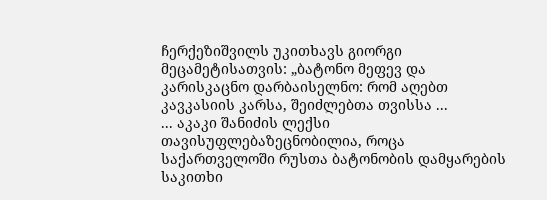ჩერქეზიშვილს უკითხავს გიორგი მეცამეტისათვის: „ბატონო მეფევ და კარისკაცნო დარბაისელნო: რომ აღებთ კავკასიის კარსა, შეიძლებთა თვისსა ...
... აკაკი შანიძის ლექსი თავისუფლებაზეცნობილია, როცა საქართველოში რუსთა ბატონობის დამყარების საკითხი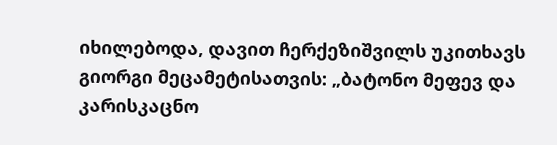იხილებოდა, დავით ჩერქეზიშვილს უკითხავს გიორგი მეცამეტისათვის: „ბატონო მეფევ და კარისკაცნო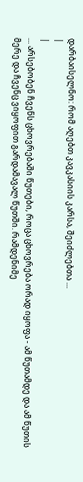დარბაისელნო: რომ აღებთ კავკასიის კარსა, შეიძლებთა ...
|
|
... არსებობენ ჩვენს ცხოვრებაში წუთები, როცა ცხოვრება ორად იყოფა - ამ წუთამდე და ამ წუთის მერე და ჩვენც ვიყოფით გარდამავალ წუთში. რამდენიმე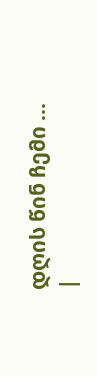დღის წინ ჩემი ...
|